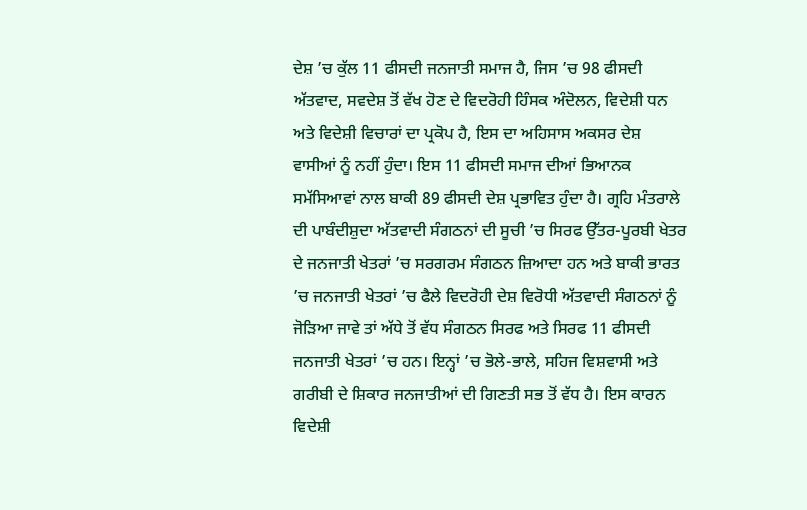ਦੇਸ਼ ’ਚ ਕੁੱਲ 11 ਫੀਸਦੀ ਜਨਜਾਤੀ ਸਮਾਜ ਹੈ, ਜਿਸ ’ਚ 98 ਫੀਸਦੀ ਅੱਤਵਾਦ, ਸਵਦੇਸ਼ ਤੋਂ ਵੱਖ ਹੋਣ ਦੇ ਵਿਦਰੋਹੀ ਹਿੰਸਕ ਅੰਦੋਲਨ, ਵਿਦੇਸ਼ੀ ਧਨ ਅਤੇ ਵਿਦੇਸ਼ੀ ਵਿਚਾਰਾਂ ਦਾ ਪ੍ਰਕੋਪ ਹੈ, ਇਸ ਦਾ ਅਹਿਸਾਸ ਅਕਸਰ ਦੇਸ਼ ਵਾਸੀਆਂ ਨੂੰ ਨਹੀਂ ਹੁੰਦਾ। ਇਸ 11 ਫੀਸਦੀ ਸਮਾਜ ਦੀਆਂ ਭਿਆਨਕ ਸਮੱਸਿਆਵਾਂ ਨਾਲ ਬਾਕੀ 89 ਫੀਸਦੀ ਦੇਸ਼ ਪ੍ਰਭਾਵਿਤ ਹੁੰਦਾ ਹੈ। ਗ੍ਰਹਿ ਮੰਤਰਾਲੇ ਦੀ ਪਾਬੰਦੀਸ਼ੁਦਾ ਅੱਤਵਾਦੀ ਸੰਗਠਨਾਂ ਦੀ ਸੂਚੀ ’ਚ ਸਿਰਫ ਉੱਤਰ-ਪੂਰਬੀ ਖੇਤਰ ਦੇ ਜਨਜਾਤੀ ਖੇਤਰਾਂ ’ਚ ਸਰਗਰਮ ਸੰਗਠਨ ਜ਼ਿਆਦਾ ਹਨ ਅਤੇ ਬਾਕੀ ਭਾਰਤ ’ਚ ਜਨਜਾਤੀ ਖੇਤਰਾਂ ’ਚ ਫੈਲੇ ਵਿਦਰੋਹੀ ਦੇਸ਼ ਵਿਰੋਧੀ ਅੱਤਵਾਦੀ ਸੰਗਠਨਾਂ ਨੂੰ ਜੋੜਿਆ ਜਾਵੇ ਤਾਂ ਅੱਧੇ ਤੋਂ ਵੱਧ ਸੰਗਠਨ ਸਿਰਫ ਅਤੇ ਸਿਰਫ 11 ਫੀਸਦੀ ਜਨਜਾਤੀ ਖੇਤਰਾਂ ’ਚ ਹਨ। ਇਨ੍ਹਾਂ ’ਚ ਭੋਲੇ-ਭਾਲੇ, ਸਹਿਜ ਵਿਸ਼ਵਾਸੀ ਅਤੇ ਗਰੀਬੀ ਦੇ ਸ਼ਿਕਾਰ ਜਨਜਾਤੀਆਂ ਦੀ ਗਿਣਤੀ ਸਭ ਤੋਂ ਵੱਧ ਹੈ। ਇਸ ਕਾਰਨ ਵਿਦੇਸ਼ੀ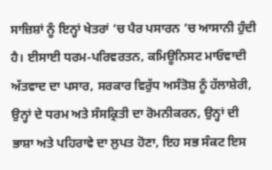ਸਾਜ਼ਿਸ਼ਾਂ ਨੂੰ ਇਨ੍ਹਾਂ ਖੇਤਰਾਂ ’ਚ ਪੈਰ ਪਸਾਰਨ ’ਚ ਆਸਾਨੀ ਹੁੰਦੀ ਹੈ। ਈਸਾਈ ਧਰਮ-ਪਰਿਵਰਤਨ, ਕਮਿਊਨਿਸਟ ਮਾਓਵਾਦੀ ਅੱਤਵਾਦ ਦਾ ਪਸਾਰ, ਸਰਕਾਰ ਵਿਰੁੱਧ ਅਸੰਤੋਸ਼ ਨੂੰ ਹੱਲਾਸ਼ੇਰੀ, ਉਨ੍ਹਾਂ ਦੇ ਧਰਮ ਅਤੇ ਸੰਸਕ੍ਰਿਤੀ ਦਾ ਰੋਮਨੀਕਰਨ, ਉਨ੍ਹਾਂ ਦੀ ਭਾਸ਼ਾ ਅਤੇ ਪਹਿਰਾਵੇ ਦਾ ਲੁਪਤ ਹੋਣਾ, ਇਹ ਸਭ ਸੰਕਟ ਇਸ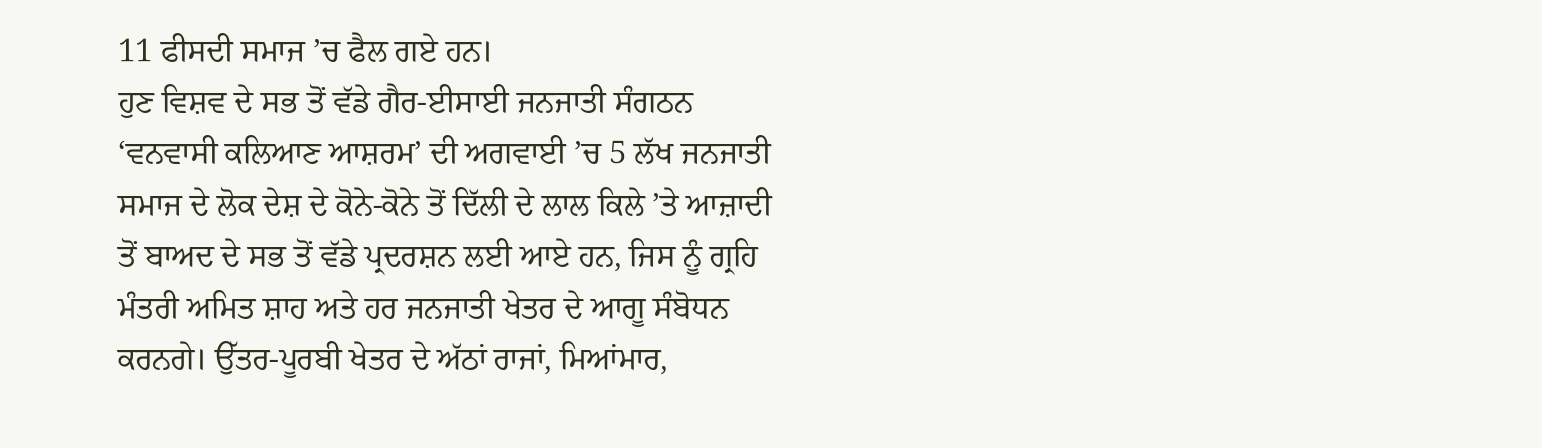11 ਫੀਸਦੀ ਸਮਾਜ ’ਚ ਫੈਲ ਗਏ ਹਨ।
ਹੁਣ ਵਿਸ਼ਵ ਦੇ ਸਭ ਤੋਂ ਵੱਡੇ ਗੈਰ-ਈਸਾਈ ਜਨਜਾਤੀ ਸੰਗਠਨ ‘ਵਨਵਾਸੀ ਕਲਿਆਣ ਆਸ਼ਰਮ’ ਦੀ ਅਗਵਾਈ ’ਚ 5 ਲੱਖ ਜਨਜਾਤੀ ਸਮਾਜ ਦੇ ਲੋਕ ਦੇਸ਼ ਦੇ ਕੋਨੇ-ਕੋਨੇ ਤੋਂ ਦਿੱਲੀ ਦੇ ਲਾਲ ਕਿਲੇ ’ਤੇ ਆਜ਼ਾਦੀ ਤੋਂ ਬਾਅਦ ਦੇ ਸਭ ਤੋਂ ਵੱਡੇ ਪ੍ਰਦਰਸ਼ਨ ਲਈ ਆਏ ਹਨ, ਜਿਸ ਨੂੰ ਗ੍ਰਹਿ ਮੰਤਰੀ ਅਮਿਤ ਸ਼ਾਹ ਅਤੇ ਹਰ ਜਨਜਾਤੀ ਖੇਤਰ ਦੇ ਆਗੂ ਸੰਬੋਧਨ ਕਰਨਗੇ। ਉੱਤਰ-ਪੂਰਬੀ ਖੇਤਰ ਦੇ ਅੱਠਾਂ ਰਾਜਾਂ, ਮਿਆਂਮਾਰ,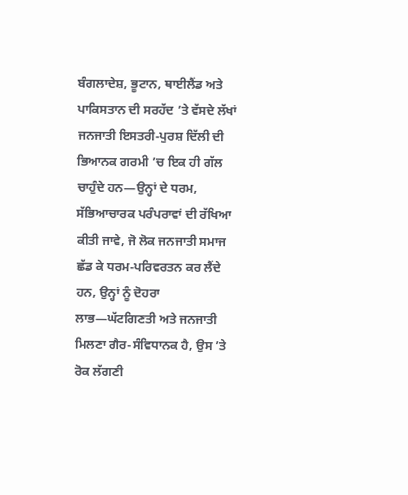ਬੰਗਲਾਦੇਸ਼, ਭੂਟਾਨ, ਥਾਈਲੈਂਡ ਅਤੇ ਪਾਕਿਸਤਾਨ ਦੀ ਸਰਹੱਦ ’ਤੇ ਵੱਸਦੇ ਲੱਖਾਂ ਜਨਜਾਤੀ ਇਸਤਰੀ-ਪੁਰਸ਼ ਦਿੱਲੀ ਦੀ ਭਿਆਨਕ ਗਰਮੀ ’ਚ ਇਕ ਹੀ ਗੱਲ ਚਾਹੁੰਦੇ ਹਨ—ਉਨ੍ਹਾਂ ਦੇ ਧਰਮ, ਸੱਭਿਆਚਾਰਕ ਪਰੰਪਰਾਵਾਂ ਦੀ ਰੱਖਿਆ ਕੀਤੀ ਜਾਵੇ, ਜੋ ਲੋਕ ਜਨਜਾਤੀ ਸਮਾਜ ਛੱਡ ਕੇ ਧਰਮ-ਪਰਿਵਰਤਨ ਕਰ ਲੈਂਦੇ ਹਨ, ਉਨ੍ਹਾਂ ਨੂੰ ਦੋਹਰਾ ਲਾਭ—ਘੱਟਗਿਣਤੀ ਅਤੇ ਜਨਜਾਤੀ ਮਿਲਣਾ ਗੈਰ-ਸੰਵਿਧਾਨਕ ਹੈ, ਉਸ ’ਤੇ ਰੋਕ ਲੱਗਣੀ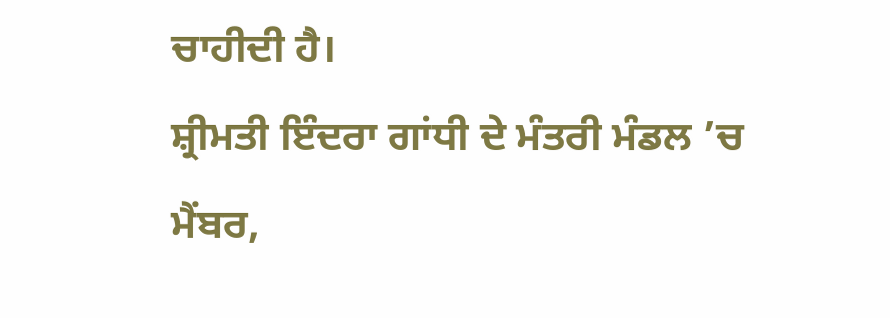ਚਾਹੀਦੀ ਹੈ।
ਸ਼੍ਰੀਮਤੀ ਇੰਦਰਾ ਗਾਂਧੀ ਦੇ ਮੰਤਰੀ ਮੰਡਲ ’ਚ ਮੈਂਬਰ,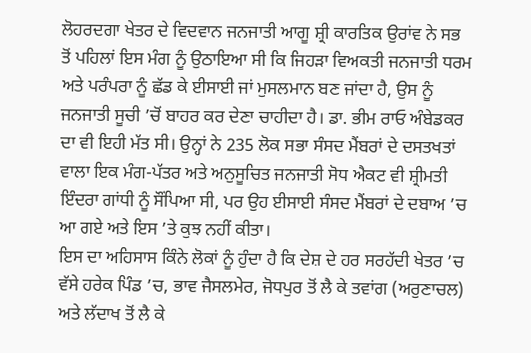ਲੋਹਰਦਗਾ ਖੇਤਰ ਦੇ ਵਿਦਵਾਨ ਜਨਜਾਤੀ ਆਗੂ ਸ਼੍ਰੀ ਕਾਰਤਿਕ ਉਰਾਂਵ ਨੇ ਸਭ ਤੋਂ ਪਹਿਲਾਂ ਇਸ ਮੰਗ ਨੂੰ ਉਠਾਇਆ ਸੀ ਕਿ ਜਿਹੜਾ ਵਿਅਕਤੀ ਜਨਜਾਤੀ ਧਰਮ ਅਤੇ ਪਰੰਪਰਾ ਨੂੰ ਛੱਡ ਕੇ ਈਸਾਈ ਜਾਂ ਮੁਸਲਮਾਨ ਬਣ ਜਾਂਦਾ ਹੈ, ਉਸ ਨੂੰ ਜਨਜਾਤੀ ਸੂਚੀ ’ਚੋਂ ਬਾਹਰ ਕਰ ਦੇਣਾ ਚਾਹੀਦਾ ਹੈ। ਡਾ. ਭੀਮ ਰਾਓ ਅੰਬੇਡਕਰ ਦਾ ਵੀ ਇਹੀ ਮੱਤ ਸੀ। ਉਨ੍ਹਾਂ ਨੇ 235 ਲੋਕ ਸਭਾ ਸੰਸਦ ਮੈਂਬਰਾਂ ਦੇ ਦਸਤਖਤਾਂ ਵਾਲਾ ਇਕ ਮੰਗ-ਪੱਤਰ ਅਤੇ ਅਨੁਸੂਚਿਤ ਜਨਜਾਤੀ ਸੋਧ ਐਕਟ ਵੀ ਸ਼੍ਰੀਮਤੀ ਇੰਦਰਾ ਗਾਂਧੀ ਨੂੰ ਸੌਂਪਿਆ ਸੀ, ਪਰ ਉਹ ਈਸਾਈ ਸੰਸਦ ਮੈਂਬਰਾਂ ਦੇ ਦਬਾਅ ’ਚ ਆ ਗਏ ਅਤੇ ਇਸ ’ਤੇ ਕੁਝ ਨਹੀਂ ਕੀਤਾ।
ਇਸ ਦਾ ਅਹਿਸਾਸ ਕਿੰਨੇ ਲੋਕਾਂ ਨੂੰ ਹੁੰਦਾ ਹੈ ਕਿ ਦੇਸ਼ ਦੇ ਹਰ ਸਰਹੱਦੀ ਖੇਤਰ ’ਚ ਵੱਸੇ ਹਰੇਕ ਪਿੰਡ ’ਚ, ਭਾਵ ਜੈਸਲਮੇਰ, ਜੋਧਪੁਰ ਤੋਂ ਲੈ ਕੇ ਤਵਾਂਗ (ਅਰੁਣਾਚਲ) ਅਤੇ ਲੱਦਾਖ ਤੋਂ ਲੈ ਕੇ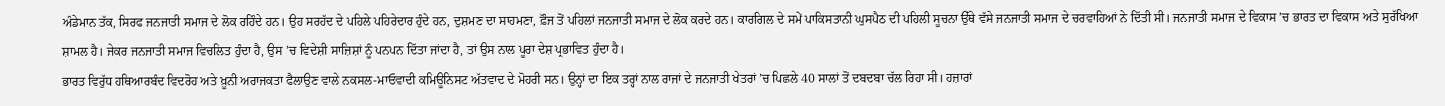ਅੰਡੇਮਾਨ ਤੱਕ, ਸਿਰਫ ਜਨਜਾਤੀ ਸਮਾਜ ਦੇ ਲੋਕ ਰਹਿੰਦੇ ਹਨ। ਉਹ ਸਰਹੱਦ ਦੇ ਪਹਿਲੇ ਪਹਿਰੇਦਾਰ ਹੁੰਦੇ ਹਨ, ਦੁਸ਼ਮਣ ਦਾ ਸਾਹਮਣਾ, ਫ਼ੌਜ ਤੋਂ ਪਹਿਲਾਂ ਜਨਜਾਤੀ ਸਮਾਜ ਦੇ ਲੋਕ ਕਰਦੇ ਹਨ। ਕਾਰਗਿਲ ਦੇ ਸਮੇਂ ਪਾਕਿਸਤਾਨੀ ਘੁਸਪੈਠ ਦੀ ਪਹਿਲੀ ਸੂਚਨਾ ਉੱਥੇ ਵੱਸੇ ਜਨਜਾਤੀ ਸਮਾਜ ਦੇ ਚਰਵਾਹਿਆਂ ਨੇ ਦਿੱਤੀ ਸੀ। ਜਨਜਾਤੀ ਸਮਾਜ ਦੇ ਵਿਕਾਸ ’ਚ ਭਾਰਤ ਦਾ ਵਿਕਾਸ ਅਤੇ ਸੁਰੱਖਿਆ ਸ਼ਾਮਲ ਹੈ। ਜੇਕਰ ਜਨਜਾਤੀ ਸਮਾਜ ਵਿਚਲਿਤ ਹੁੰਦਾ ਹੈ, ਉਸ ’ਚ ਵਿਦੇਸ਼ੀ ਸਾਜ਼ਿਸ਼ਾਂ ਨੂੰ ਪਨਪਨ ਦਿੱਤਾ ਜਾਂਦਾ ਹੈ, ਤਾਂ ਉਸ ਨਾਲ ਪੂਰਾ ਦੇਸ਼ ਪ੍ਰਭਾਵਿਤ ਹੁੰਦਾ ਹੈ।
ਭਾਰਤ ਵਿਰੁੱਧ ਹਥਿਆਰਬੰਦ ਵਿਦਰੋਹ ਅਤੇ ਖ਼ੂਨੀ ਅਰਾਜਕਤਾ ਫੈਲਾਉਣ ਵਾਲੇ ਨਕਸਲ-ਮਾਓਵਾਦੀ ਕਮਿਊਨਿਸਟ ਅੱਤਵਾਦ ਦੇ ਮੋਹਰੀ ਸਨ। ਉਨ੍ਹਾਂ ਦਾ ਇਕ ਤਰ੍ਹਾਂ ਨਾਲ ਰਾਜਾਂ ਦੇ ਜਨਜਾਤੀ ਖੇਤਰਾਂ ’ਚ ਪਿਛਲੇ 40 ਸਾਲਾਂ ਤੋਂ ਦਬਦਬਾ ਚੱਲ ਰਿਹਾ ਸੀ। ਹਜ਼ਾਰਾਂ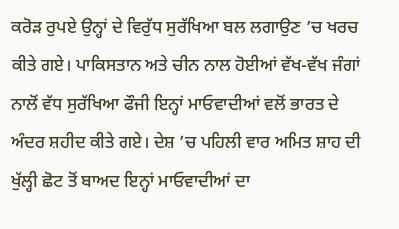ਕਰੋੜ ਰੁਪਏ ਉਨ੍ਹਾਂ ਦੇ ਵਿਰੁੱਧ ਸੁਰੱਖਿਆ ਬਲ ਲਗਾਉਣ ’ਚ ਖਰਚ ਕੀਤੇ ਗਏ। ਪਾਕਿਸਤਾਨ ਅਤੇ ਚੀਨ ਨਾਲ ਹੋਈਆਂ ਵੱਖ-ਵੱਖ ਜੰਗਾਂ ਨਾਲੋਂ ਵੱਧ ਸੁਰੱਖਿਆ ਫੌਜੀ ਇਨ੍ਹਾਂ ਮਾਓਵਾਦੀਆਂ ਵਲੋਂ ਭਾਰਤ ਦੇ ਅੰਦਰ ਸ਼ਹੀਦ ਕੀਤੇ ਗਏ। ਦੇਸ਼ ’ਚ ਪਹਿਲੀ ਵਾਰ ਅਮਿਤ ਸ਼ਾਹ ਦੀ ਖੁੱਲ੍ਹੀ ਛੋਟ ਤੋਂ ਬਾਅਦ ਇਨ੍ਹਾਂ ਮਾਓਵਾਦੀਆਂ ਦਾ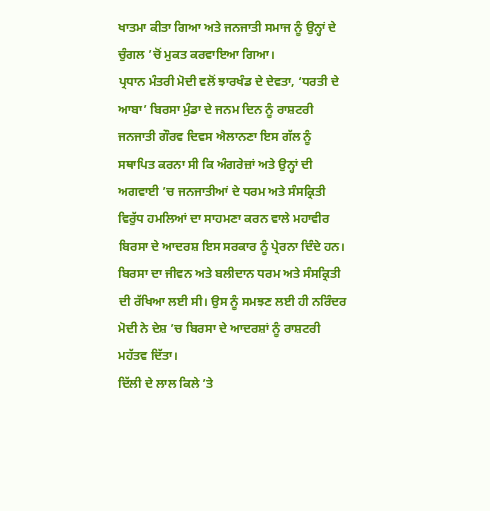ਖਾਤਮਾ ਕੀਤਾ ਗਿਆ ਅਤੇ ਜਨਜਾਤੀ ਸਮਾਜ ਨੂੰ ਉਨ੍ਹਾਂ ਦੇ ਚੁੰਗਲ ’ਚੋਂ ਮੁਕਤ ਕਰਵਾਇਆ ਗਿਆ।
ਪ੍ਰਧਾਨ ਮੰਤਰੀ ਮੋਦੀ ਵਲੋਂ ਝਾਰਖੰਡ ਦੇ ਦੇਵਤਾ, ‘ਧਰਤੀ ਦੇ ਆਬਾ’ ਬਿਰਸਾ ਮੁੰਡਾ ਦੇ ਜਨਮ ਦਿਨ ਨੂੰ ਰਾਸ਼ਟਰੀ ਜਨਜਾਤੀ ਗੌਰਵ ਦਿਵਸ ਐਲਾਨਣਾ ਇਸ ਗੱਲ ਨੂੰ ਸਥਾਪਿਤ ਕਰਨਾ ਸੀ ਕਿ ਅੰਗਰੇਜ਼ਾਂ ਅਤੇ ਉਨ੍ਹਾਂ ਦੀ ਅਗਵਾਈ ’ਚ ਜਨਜਾਤੀਆਂ ਦੇ ਧਰਮ ਅਤੇ ਸੰਸਕ੍ਰਿਤੀ ਵਿਰੁੱਧ ਹਮਲਿਆਂ ਦਾ ਸਾਹਮਣਾ ਕਰਨ ਵਾਲੇ ਮਹਾਵੀਰ ਬਿਰਸਾ ਦੇ ਆਦਰਸ਼ ਇਸ ਸਰਕਾਰ ਨੂੰ ਪ੍ਰੇਰਨਾ ਦਿੰਦੇ ਹਨ। ਬਿਰਸਾ ਦਾ ਜੀਵਨ ਅਤੇ ਬਲੀਦਾਨ ਧਰਮ ਅਤੇ ਸੰਸਕ੍ਰਿਤੀ ਦੀ ਰੱਖਿਆ ਲਈ ਸੀ। ਉਸ ਨੂੰ ਸਮਝਣ ਲਈ ਹੀ ਨਰਿੰਦਰ ਮੋਦੀ ਨੇ ਦੇਸ਼ ’ਚ ਬਿਰਸਾ ਦੇ ਆਦਰਸ਼ਾਂ ਨੂੰ ਰਾਸ਼ਟਰੀ ਮਹੱਤਵ ਦਿੱਤਾ।
ਦਿੱਲੀ ਦੇ ਲਾਲ ਕਿਲੇ ’ਤੇ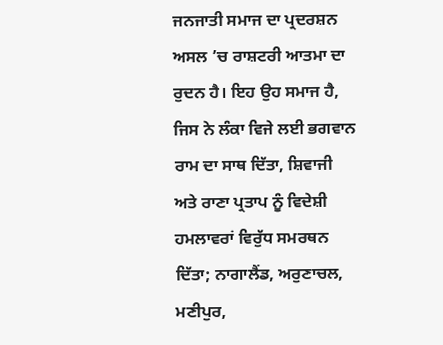ਜਨਜਾਤੀ ਸਮਾਜ ਦਾ ਪ੍ਰਦਰਸ਼ਨ ਅਸਲ ’ਚ ਰਾਸ਼ਟਰੀ ਆਤਮਾ ਦਾ ਰੁਦਨ ਹੈ। ਇਹ ਉਹ ਸਮਾਜ ਹੈ, ਜਿਸ ਨੇ ਲੰਕਾ ਵਿਜੇ ਲਈ ਭਗਵਾਨ ਰਾਮ ਦਾ ਸਾਥ ਦਿੱਤਾ, ਸ਼ਿਵਾਜੀ ਅਤੇ ਰਾਣਾ ਪ੍ਰਤਾਪ ਨੂੰ ਵਿਦੇਸ਼ੀ ਹਮਲਾਵਰਾਂ ਵਿਰੁੱਧ ਸਮਰਥਨ ਦਿੱਤਾ; ਨਾਗਾਲੈਂਡ, ਅਰੁਣਾਚਲ, ਮਣੀਪੁਰ,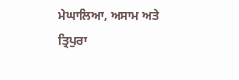ਮੇਘਾਲਿਆ, ਅਸਾਮ ਅਤੇ ਤ੍ਰਿਪੁਰਾ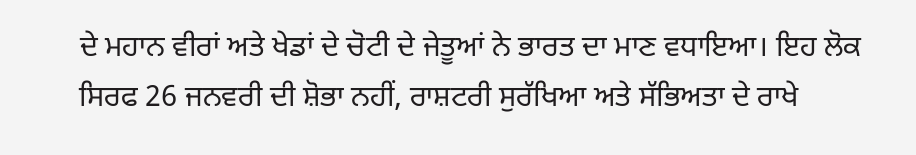ਦੇ ਮਹਾਨ ਵੀਰਾਂ ਅਤੇ ਖੇਡਾਂ ਦੇ ਚੋਟੀ ਦੇ ਜੇਤੂਆਂ ਨੇ ਭਾਰਤ ਦਾ ਮਾਣ ਵਧਾਇਆ। ਇਹ ਲੋਕ ਸਿਰਫ 26 ਜਨਵਰੀ ਦੀ ਸ਼ੋਭਾ ਨਹੀਂ, ਰਾਸ਼ਟਰੀ ਸੁਰੱਖਿਆ ਅਤੇ ਸੱਭਿਅਤਾ ਦੇ ਰਾਖੇ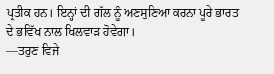ਪ੍ਰਤੀਕ ਹਨ। ਇਨ੍ਹਾਂ ਦੀ ਗੱਲ ਨੂੰ ਅਣਸੁਣਿਆ ਕਰਨਾ ਪੂਰੇ ਭਾਰਤ ਦੇ ਭਵਿੱਖ ਨਾਲ ਖਿਲਵਾੜ ਹੋਵੇਗਾ।
—ਤਰੁਣ ਵਿਜੇ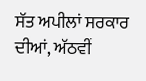ਸੱਤ ਅਪੀਲਾਂ ਸਰਕਾਰ ਦੀਆਂ, ਅੱਠਵੀਂ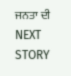ਜਨਤਾ ਦੀ
NEXT STORY